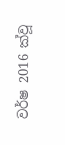වර්ෂ 2016 ක්වූ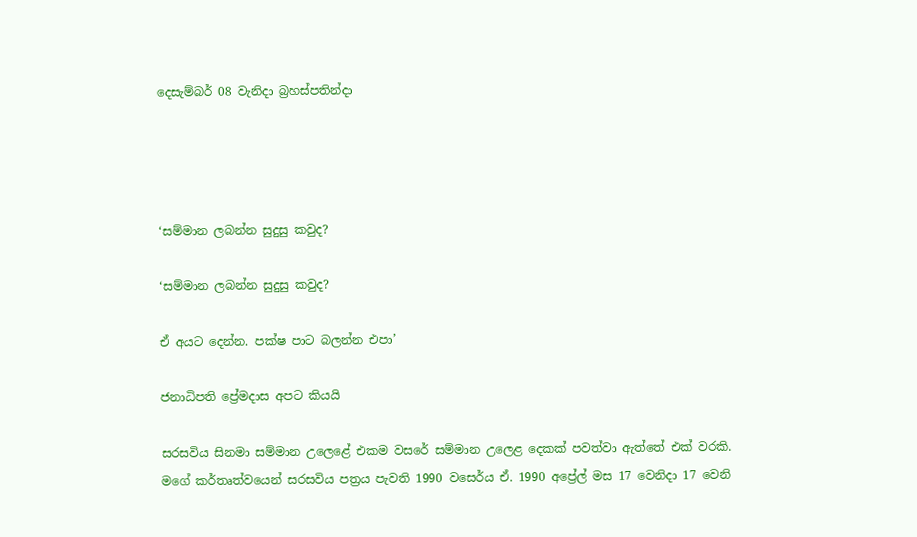දෙසැම්බර් 08 වැනිදා බ්‍රහස්පතින්දා




‘සම්මාන ලබන්න සුදුසු කවුද?

‘සම්මාන ලබන්න සුදුසු කවුද?

ඒ අයට දෙන්න. පක්ෂ පාට බලන්න එපා’

ජනාධිපති ප්‍රේමදාස අපට කියයි

සරසවිය සිනමා සම්මාන උලෙළේ එකම වසරේ සම්මාන උලෙළ දෙකක් පවත්වා ඇත්තේ එක් වරකි. මගේ කර්තෘත්වයෙන් සරසවිය පත්‍රය පැවති 1990 වසෙර්ය ඒ. 1990 අප්‍රේල් මස 17 වෙනිදා 17 වෙනි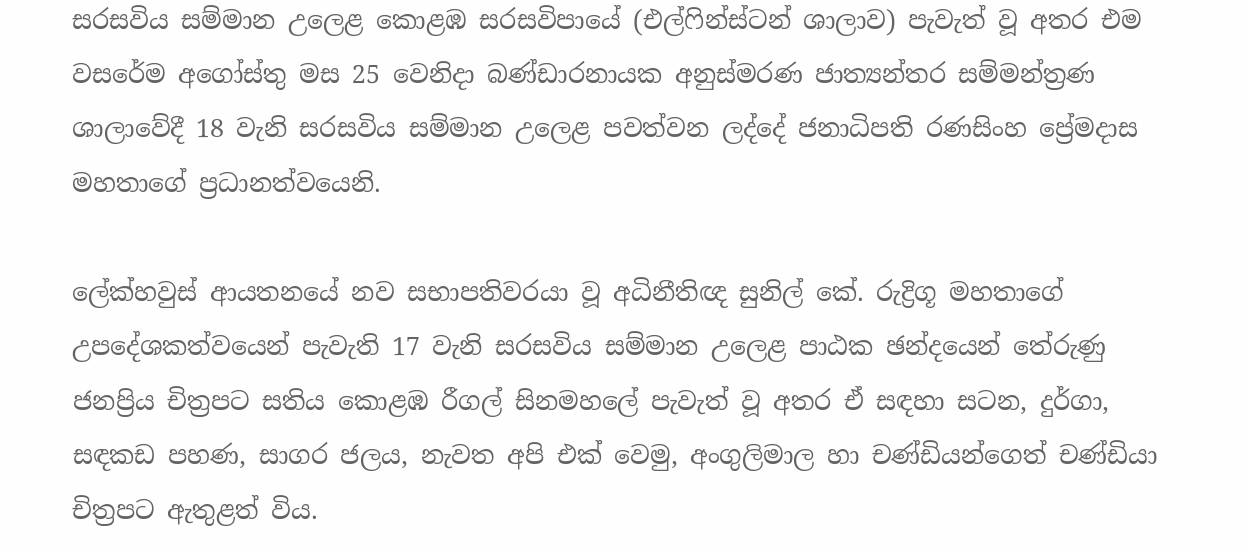සරසවිය සම්මාන උලෙළ කොළඹ සරසවිපායේ (එල්ෆින්ස්ටන් ශාලාව) පැවැත් වූ අතර එම වසරේම අගෝස්තු මස 25 වෙනිදා බණ්ඩාරනායක අනුස්මරණ ජාත්‍යන්තර සම්මන්ත්‍රණ ශාලාවේදී 18 වැනි සරසවිය සම්මාන උලෙළ පවත්වන ලද්දේ ජනාධිපති රණසිංහ ප්‍රේමදාස මහතාගේ ප්‍රධානත්වයෙනි.

ලේක්හවුස් ආයතනයේ නව සභාපතිවරයා වූ අධිනීතිඥ සුනිල් කේ. රුද්‍රිගූ මහතාගේ උපදේශකත්වයෙන් පැවැති 17 වැනි සරසවිය සම්මාන උලෙළ පාඨක ඡන්දයෙන් තේරුණු ජනප්‍රිය චිත්‍රපට සතිය කොළඹ රීගල් සිනමහලේ පැවැත් වූ අතර ඒ සඳහා සටන, දුර්ගා, සඳකඩ පහණ, සාගර ජලය, නැවත අපි එක් වෙමු, අංගුලිමාල හා චණ්ඩියන්ගෙත් චණ්ඩියා චිත්‍රපට ඇතුළත් විය.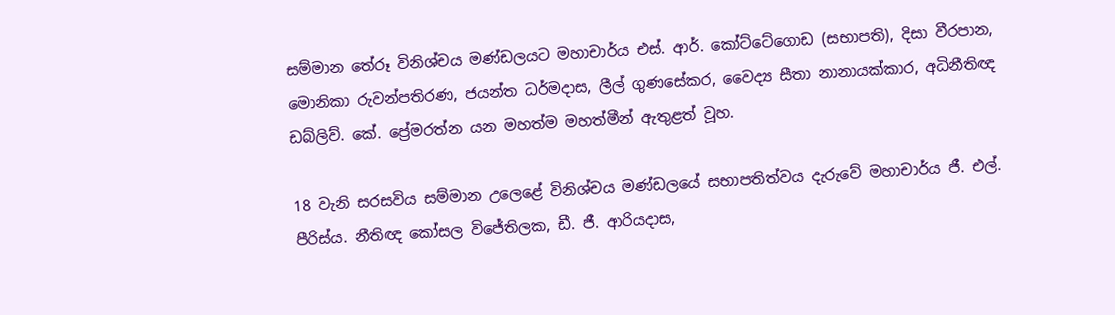සම්මාන තේරූ විනිශ්චය මණ්ඩලයට මහාචාර්ය එස්. ආර්. කෝට්ටේගොඩ (සභාපති), දිසා වීරපාන, මොනිකා රුවන්පතිරණ, ජයන්ත ධර්මදාස, ලීල් ගුණසේකර, වෛද්‍ය සීතා නානායක්කාර, අධිනීතිඥ ඩබ්ලිව්. කේ. ප්‍රේමරත්න යන මහත්ම මහත්මීන් ඇතුළත් වූහ.

18 වැනි සරසවිය සම්මාන උලෙළේ විනිශ්චය මණ්ඩලයේ සභාපතිත්වය දැරුවේ මහාචාර්ය ජී. එල්. පීරිස්ය. නීතිඥ කෝසල විජේතිලක, ඩී. ජී. ආරියදාස,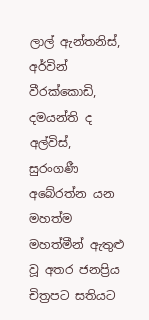ලාල් ඇන්තනිස්, අර්වින් වීරක්කොඩි, දමයන්ති ද අල්විස්, සුරංගණී අබේරත්න යන මහත්ම මහත්මීන් ඇතුළු වූ අතර ජනප්‍රිය චිත්‍රපට සතියට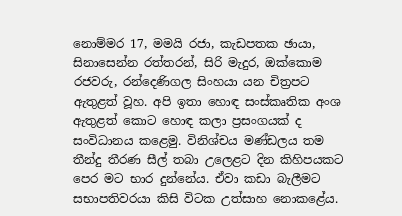නොම්මර 17, මමයි රජා, කැඩපතක ඡායා, සිනාසෙන්න රත්තරන්, සිරි මැදුර, ඔක්කොම රජවරු, රන්දෙණිගල සිංහයා යන චිත්‍රපට ඇතුළත් වූහ. අපි ඉතා හොඳ සංස්කෘතික අංශ ඇතුළත් කොට හොඳ කලා ප්‍රසංගයක් ද සංවිධානය කළෙමු. විනිශ්චය මණ්ඩලය තම තීන්දු තීරණ සීල් තබා උලෙළට දින කිහිපයකට පෙර මට භාර දුන්නේය. ඒවා කඩා බැලීමට සභාපතිවරයා කිසි විටක උත්සාහ නොකළේය.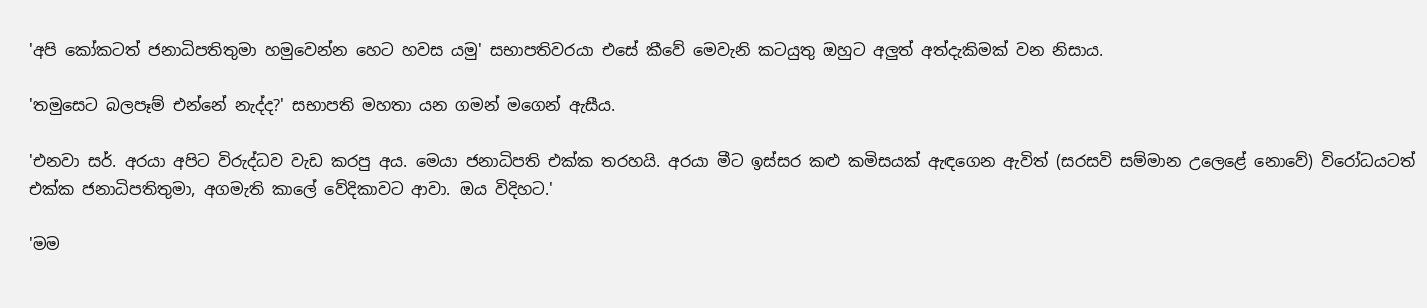'අපි කෝකටත් ජනාධිපතිතුමා හමුවෙන්න හෙට හවස යමු' සභාපතිවරයා එසේ කීවේ මෙවැනි කටයුතු ඔහුට අලුත් අත්දැකිමක් වන නිසාය.

'තමුසෙට බලපෑම් එන්නේ නැද්ද?' සභාපති මහතා යන ගමන් මගෙන් ඇසීය.

'එනවා සර්. අරයා අපිට විරුද්ධව වැඩ කරපු අය. මෙයා ජනාධිපති එක්ක තරහයි. අරයා මීට ඉස්සර කළු කමිසයක් ඇඳගෙන ඇවිත් (සරසවි සම්මාන උලෙළේ නොවේ) විරෝධයටත් එක්ක ජනාධිපතිතුමා, අගමැති කාලේ වේදිකාවට ආවා. ඔය විදිහට.'

'මම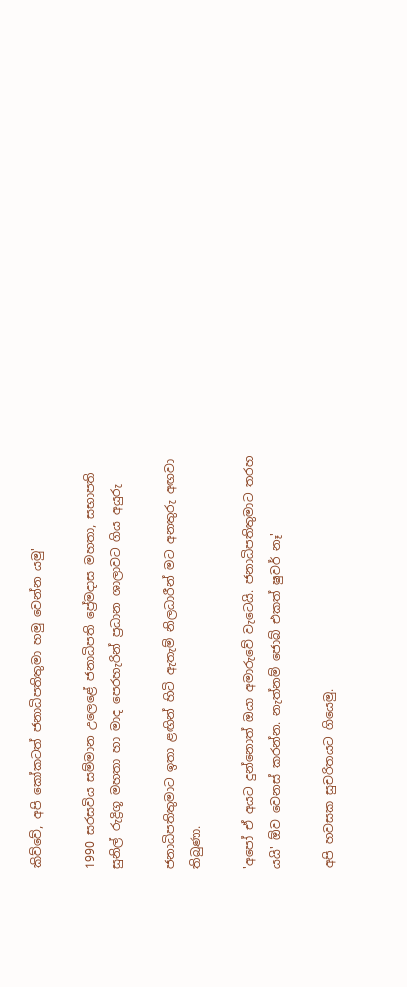කිව්වේ, අපි කෝකටත් ජනාධිපතිතුමා හමු වෙන්න යමු'

1990 සරසවිය සම්මාන උලෙළේ ජනාධිපති ප්‍රේමදාස මහතා, සභාපති සුනිල් රුද්‍රිගූ මහතා හා මාද පෙරහැරින් ප්‍රධාන ශාලාවට ගිය අයුරු

ජනාධිපතිතුමාට ඉතා ළඟින් හිටි ඇතැම් නිලධාරීන් මට අනතුරු අඟවා තිබුණා.

'අපෝ ඒ අයට දුන්නොත් ඔයා අමාරුවේ වැටෙයි. ජනාධිපතිතුමාට තරහ යයි' ඕව වෙනස් කරන්න. නැත්නම් ජොබ් එකත් ෂුවර් නෑ'

අපි හවසක සුචරිතයට ගියෙමු.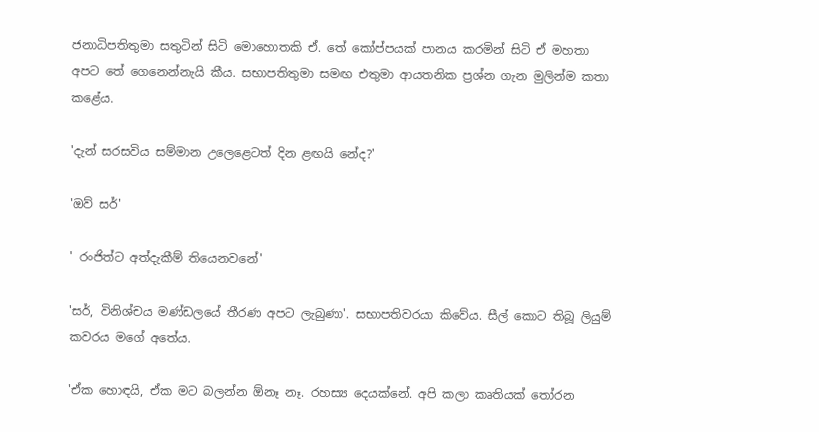ජනාධිපතිතුමා සතුටින් සිටි මොහොතකි ඒ. තේ කෝප්පයක් පානය කරමින් සිටි ඒ මහතා අපට තේ ගෙනෙන්නැයි කීය. සභාපතිතුමා සමඟ එතුමා ආයතනික ප්‍රශ්න ගැන මුලින්ම කතා කළේය.

'දැන් සරසවිය සම්මාන උලෙළෙටත් දින ළඟයි නේද?'

'ඔව් සර්'

' රංජිත්ට අත්දැකීම් තියෙනවනේ'

'සර්, විනිශ්චය මණ්ඩලයේ තීරණ අපට ලැබුණා'. සභාපතිවරයා කිවේය. සීල් කොට තිබූ ලියුම් කවරය මගේ අතේය.

'ඒක හොඳයි, ඒක මට බලන්න ඕනෑ නෑ. රහස්‍ය දෙයක්නේ. අපි කලා කෘතියක් තෝරන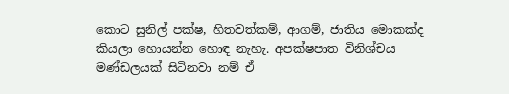කොට සුනිල් පක්ෂ, හිතවත්කම්, ආගම්, ජාතිය මොකක්ද කියලා හොයන්න හොඳ නැහැ. අපක්ෂපාත විනිශ්චය මණ්ඩලයක් සිටිනවා නම් ඒ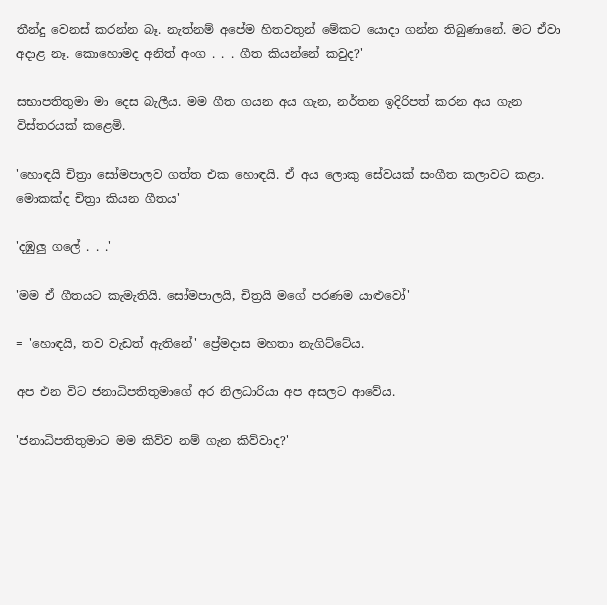තීන්දු වෙනස් කරන්න බෑ. නැත්නම් අපේම හිතවතුන් මේකට යොදා ගන්න තිබුණානේ. මට ඒවා අදාළ නෑ. කොහොමද අනිත් අංග . . . ගීත කියන්නේ කවුද?'

සභාපතිතුමා මා දෙස බැලීය. මම ගීත ගයන අය ගැන, නර්තන ඉදිරිපත් කරන අය ගැන විස්තරයක් කළෙමි.

'හොඳයි චිත්‍රා සෝමපාලව ගත්ත එක හොඳයි. ඒ අය ලොකු සේවයක් සංගීත කලාවට කළා. මොකක්ද චිත්‍රා කියන ගීතය'

'දඹුලු ගලේ . . .'

'මම ඒ ගීතයට කැමැතියි. සෝමපාලයි, චිත්‍රයි මගේ පරණම යාළුවෝ'

= 'හොඳයි, තව වැඩත් ඇතිනේ' ප්‍රේමදාස මහතා නැගිට්ටේය.

අප එන විට ජනාධිපතිතුමාගේ අර නිලධාරියා අප අසලට ආවේය.

'ජනාධිපතිතුමාට මම කිව්ව නම් ගැන කිව්වාද?'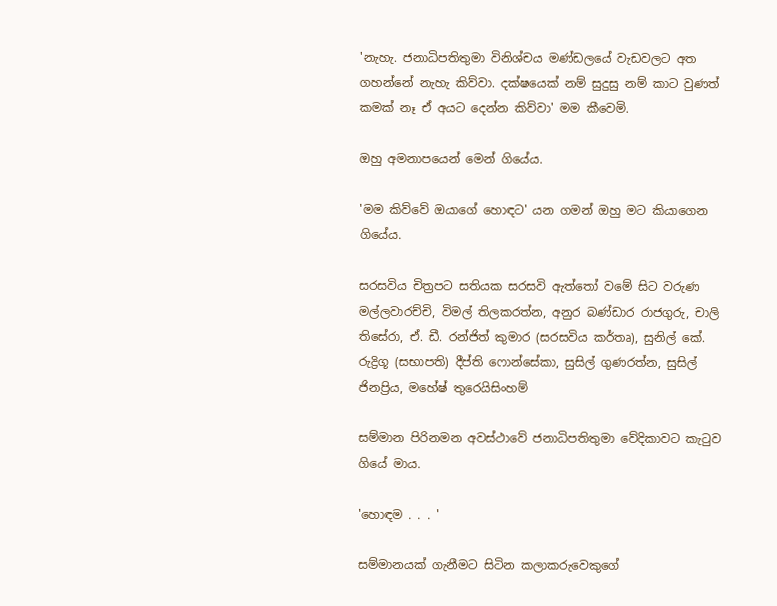'නැහැ. ජනාධිපතිතුමා විනිශ්චය මණ්ඩලයේ වැඩවලට අත ගහන්නේ නැහැ කිව්වා. දක්ෂයෙක් නම් සුදුසු නම් කාට වුණත් කමක් නෑ ඒ අයට දෙන්න කිව්වා' මම කීවෙමි.

ඔහු අමනාපයෙන් මෙන් ගියේය.

'මම කිව්වේ ඔයාගේ හොඳට' යන ගමන් ඔහු මට කියාගෙන ගියේය.

සරසවිය චිත්‍රපට සතියක සරසවි ඇත්තෝ වමේ සිට වරුණ මල්ලවාරච්චි, විමල් තිලකරත්න, අනුර බණ්ඩාර රාජගුරු, චාලි තිසේරා, ඒ. ඩී. රන්ජිත් කුමාර (සරසවිය කර්තෘ), සුනිල් කේ. රුද්‍රිගූ (සභාපති) දීප්ති ෆොන්සේකා, සුසිල් ගුණරත්න, සුසිල් ජිනප්‍රිය, මහේෂ් තුරෙයිසිංහම්

සම්මාන පිරිනමන අවස්ථාවේ ජනාධිපතිතුමා වේදිකාවට කැටුව ගියේ මාය.

'හොඳම . . . '

සම්මානයක් ගැනීමට සිටින කලාකරුවෙකුගේ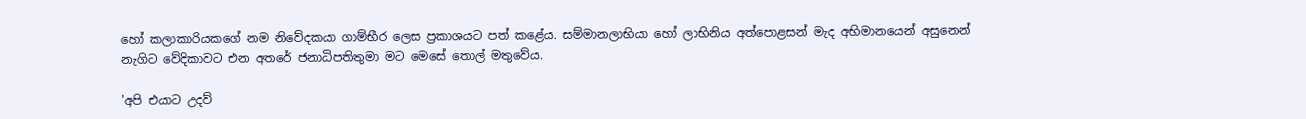හෝ කලාකාරියකගේ නම නිවේදකයා ගාම්භීර ලෙස ප්‍රකාශයට පත් කළේය. සම්මානලාභියා හෝ ලාභිනිය අත්පොළසන් මැද අභිමානයෙන් අසුනෙන් නැගිට වේදිකාවට එන අතරේ ජනාධිපතිතුමා මට මෙසේ තොල් මතුවේය.

'අපි එයාට උදව්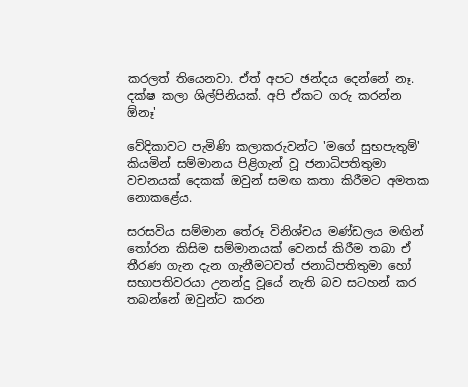කරලත් තියෙනවා. ඒත් අපට ඡන්දය දෙන්නේ නෑ. දක්ෂ කලා ශිල්පිනියක්. අපි ඒකට ගරු කරන්න ඕනෑ'

වේදිකාවට පැමිණි කලාකරුවන්ට 'මගේ සුභපැතුම්' කියමින් සම්මානය පිළිගැන් වූ ජනාධිපතිතුමා වචනයක් දෙකක් ඔවුන් සමඟ කතා කිරීමට අමතක නොකළේය.

සරසවිය සම්මාන තේරූ විනිශ්චය මණ්ඩලය මඟින් තෝරන කිසිම සම්මානයක් වෙනස් කිරීම තබා ඒ තීරණ ගැන දැන ගැනීමටවත් ජනාධිපතිතුමා හෝ සභාපතිවරයා උනන්දු වූයේ නැති බව සටහන් කර තබන්නේ ඔවුන්ට කරන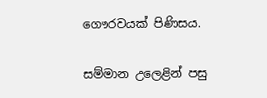ගෞරවයක් පිණිසය.

සම්මාන උලෙළින් පසු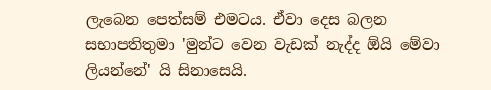ලැබෙන පෙත්සම් එමටය. ඒවා දෙස බලන සභාපතිතුමා 'මුන්ට වෙන වැඩක් නැද්ද ඕයි මේවා ලියන්නේ' යි සිනාසෙයි.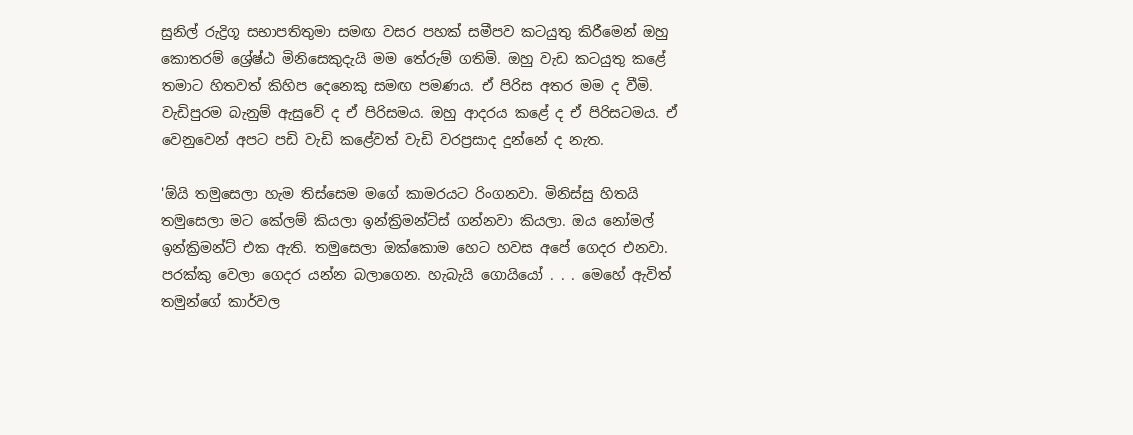සුනිල් රුද්‍රිගූ සභාපතිතුමා සමඟ වසර පහක් සමීපව කටයුතු කිරීමෙන් ඔහු කොතරම් ශ්‍රේෂ්ඨ මිනිසෙකුදැයි මම තේරුම් ගතිමි. ඔහු වැඩ කටයුතු කළේ තමාට හිතවත් කිහිප දෙනෙකු සමඟ පමණය. ඒ පිරිස අතර මම ද වීමි. වැඩිපුරම බැනුම් ඇසුවේ ද ඒ පිරිසමය. ඔහු ආදරය කළේ ද ඒ පිරිසටමය. ඒ වෙනුවෙන් අපට පඩි වැඩි කළේවත් වැඩි වරප්‍රසාද දුන්නේ ද නැත.

'ඕයි තමුසෙලා හැම තිස්සෙම මගේ කාමරයට රිංගනවා. මිනිස්සු හිතයි තමුසෙලා මට කේලම් කියලා ඉන්ක්‍රිමන්ට්ස් ගන්නවා කියලා. ඔය නෝමල් ඉන්ක්‍රිමන්ට් එක ඇති. තමුසෙලා ඔක්කොම හෙට හවස අපේ ගෙදර එනවා. පරක්කු වෙලා ගෙදර යන්න බලාගෙන. හැබැයි ගොයියෝ . . . මෙහේ ඇවිත් තමුන්ගේ කාර්වල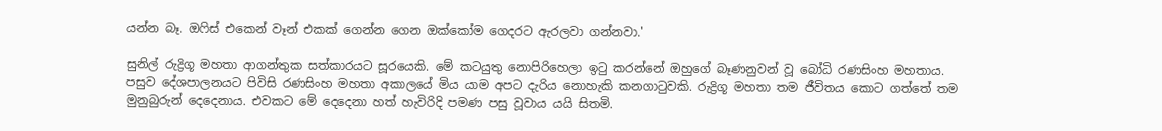යන්න බෑ. ඔෆිස් එකෙන් වෑන් එකක් ගෙන්න ගෙන ඔක්කෝම ගෙදරට ඇරලවා ගන්නවා.'

සුනිල් රුද්‍රිගූ මහතා ආගන්තුක සත්කාරයට සූරයෙකි. මේ කටයුතු නොපිරිහෙලා ඉටු කරන්නේ ඔහුගේ බෑණනුවන් වූ බෝධි රණසිංහ මහතාය. පසුව දේශපාලනයට පිවිසි රණසිංහ මහතා අකාලයේ මිය යාම අපට දැරිය නොහැකි කනගාටුවකි. රුද්‍රිගූ මහතා තම ජීවිතය කොට ගත්තේ තම මුනුබුරුන් දෙදෙනාය. එවකට මේ දෙදෙනා හත් හැවිරිදි පමණ පසු වූවාය යයි සිතමි.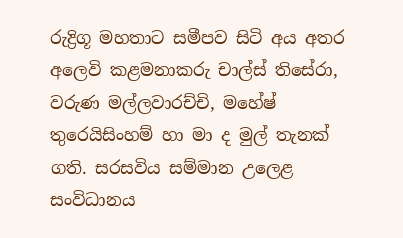රුද්‍රිගූ මහතාට සමීපව සිටි අය අතර අලෙවි කළමනාකරු චාල්ස් තිසේරා, වරුණ මල්ලවාරච්චි, මහේෂ් තුරෙයිසිංහම් හා මා ද මුල් තැනක් ගති. සරසවිය සම්මාන උලෙළ සංවිධානය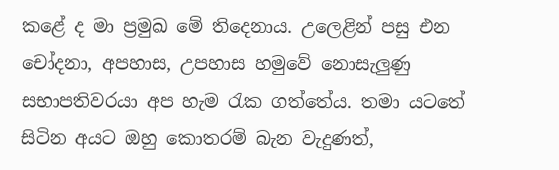කළේ ද මා ප්‍රමුඛ මේ තිදෙනාය. උලෙළින් පසු එන චෝදනා, අපහාස, උපහාස හමුවේ නොසැලුණු සභාපතිවරයා අප හැම රැක ගත්තේය. තමා යටතේ සිටින අයට ඔහු කොතරම් බැන වැදුණත්,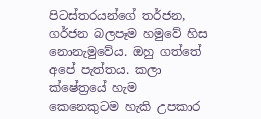පිටස්තරයන්ගේ තර්ජන, ගර්ජන බලපෑම හමුවේ හිස නොනැමුවේය. ඔහු ගත්තේ අපේ පැත්තය. කලා ක්ෂේත්‍රයේ හැම කෙනෙකුටම හැකි උපකාර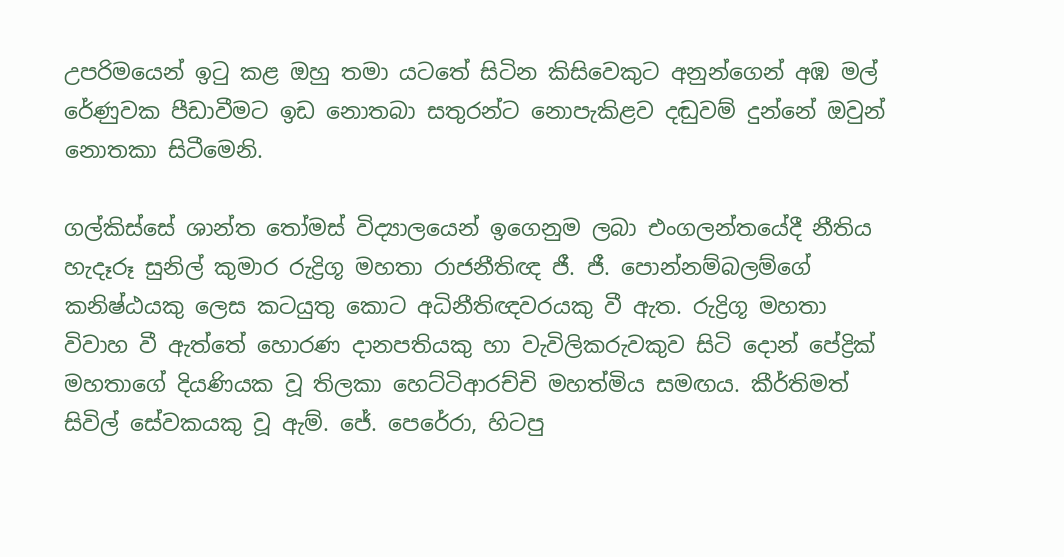උපරිමයෙන් ඉටු කළ ඔහු තමා යටතේ සිටින කිසිවෙකුට අනුන්ගෙන් අඹ මල් රේණුවක පීඩාවීමට ඉඩ නොතබා සතුරන්ට නොපැකිළව දඬුවම් දුන්නේ ඔවුන් නොතකා සිටීමෙනි.

ගල්කිස්සේ ශාන්ත තෝමස් විද්‍යාලයෙන් ඉගෙනුම ලබා එංගලන්තයේදී නීතිය හැදෑරූ සුනිල් කුමාර රුද්‍රිගූ මහතා රාජනීතිඥ ජී. ජී. පොන්නම්බලම්ගේ කනිෂ්ඨයකු ලෙස කටයුතු කොට අධිනීතිඥවරයකු වී ඇත. රුද්‍රිගූ මහතා විවාහ වී ඇත්තේ හොරණ දානපතියකු හා වැවිලිකරුවකුව සිටි දොන් පේද්‍රික් මහතාගේ දියණියක වූ තිලකා හෙට්ටිආරච්චි මහත්මිය සමඟය. කීර්තිමත් සිවිල් සේවකයකු වූ ඇම්. ජේ. පෙරේරා, හිටපු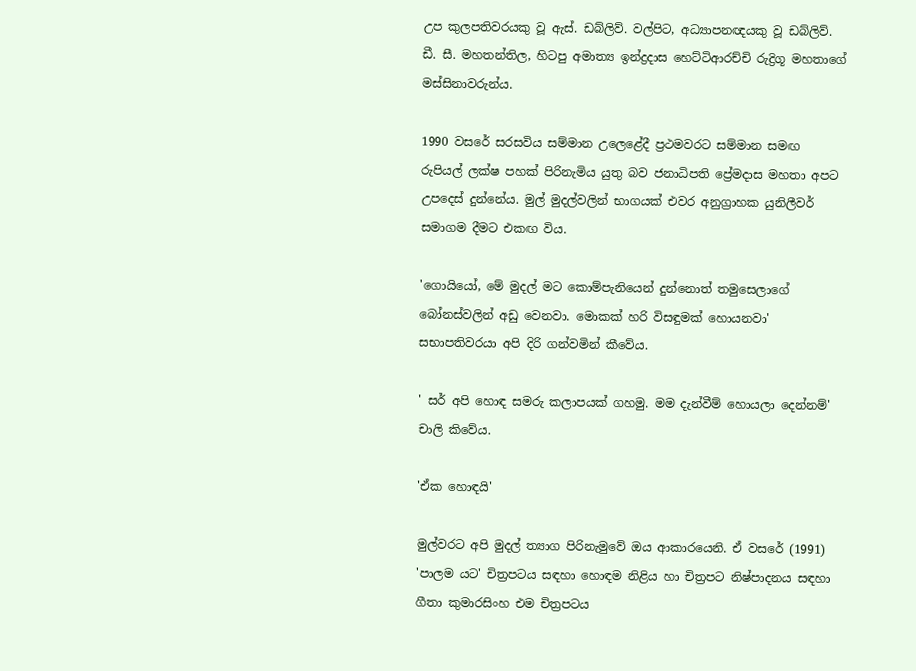උප කුලපතිවරයකු වූ ඇස්. ඩබ්ලිව්. වල්පිට, අධ්‍යාපනඥයකු වූ ඩබ්ලිව්. ඩී. සී. මහතන්තිල, හිටපු අමාත්‍ය ඉන්ද්‍රදාස හෙට්ටිආරච්චි රුද්‍රිගූ මහතාගේ මස්සිනාවරුන්ය.

1990 වසරේ සරසවිය සම්මාන උලෙළේදී ප්‍රථමවරට සම්මාන සමඟ රුපියල් ලක්ෂ පහක් පිරිනැමිය යුතු බව ජනාධිපති ප්‍රේමදාස මහතා අපට උපදෙස් දුන්නේය. මුල් මුදල්වලින් භාගයක් එවර අනුග්‍රාහක යුනිලීවර් සමාගම දීමට එකඟ විය.

'ගොයියෝ, මේ මුදල් මට කොම්පැනියෙන් දුන්නොත් තමුසෙලාගේ බෝනස්වලින් අඩු වෙනවා. මොකක් හරි විසඳුමක් හොයනවා' සභාපතිවරයා අපි දිරි ගන්වමින් කීවේය.

' සර් අපි හොඳ සමරු කලාපයක් ගහමු. මම දැන්වීම් හොයලා දෙන්නම්' චාලි කිවේය.

'ඒක හොඳයි'

මුල්වරට අපි මුදල් ත්‍යාග පිරිනැමුවේ ඔය ආකාරයෙනි. ඒ වසරේ (1991) 'පාලම යට' චිත්‍රපටය සඳහා හොඳම නිළිය හා චිත්‍රපට නිෂ්පාදනය සඳහා ගීතා කුමාරසිංහ එම චිත්‍රපටය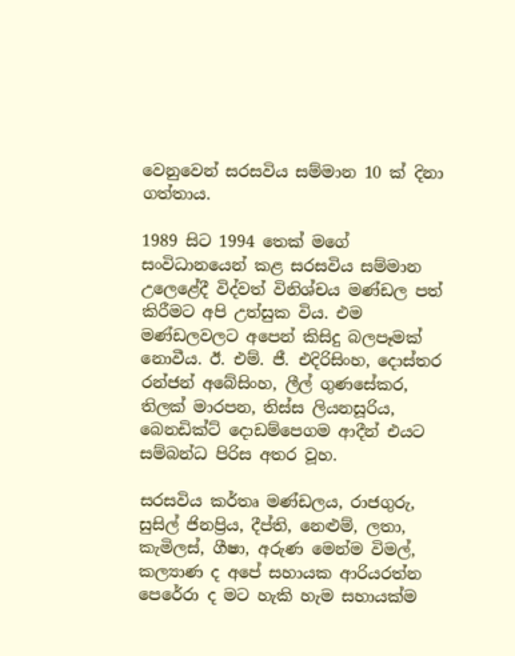වෙනුවෙන් සරසවිය සම්මාන 10 ක් දිනා ගත්තාය.

1989 සිට 1994 තෙක් මගේ සංවිධානයෙන් කළ සරසවිය සම්මාන උලෙළේදී විද්වත් විනිශ්චය මණ්ඩල පත් කිරීමට අපි උත්සුක විය. එම මණ්ඩලවලට අපෙන් කිසිදු බලපෑමක් නොවීය. ඊ. එම්. ජී. එදිරිසිංහ, දොස්තර රන්ජන් අබේසිංහ, ලීල් ගුණසේකර, තිලක් මාරපන, තිස්ස ලියනසූරිය, බෙනඩික්ට් දොඩම්පෙගම ආදීන් එයට සම්බන්ධ පිරිස අතර වූහ.

සරසවිය කර්තෘ මණ්ඩලය, රාජගුරු, සුසිල් ජිනප්‍රිය, දීප්ති, නෙළුම්, ලතා, කැමිලස්, ගීෂා, අරුණ මෙන්ම විමල්, කල්‍යාණ ද අපේ සහායක ආරියරත්න පෙරේරා ද මට හැකි හැම සහායක්ම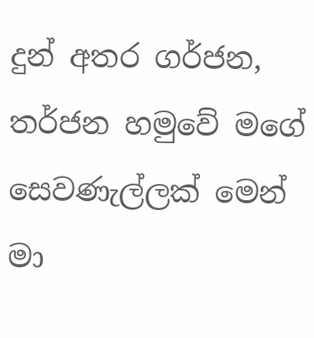දුන් අතර ගර්ජන, තර්ජන හමුවේ මගේ සෙවණැල්ලක් මෙන් මා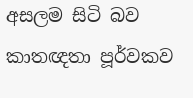අසලම සිටි බව කාතඥතා පූර්වකව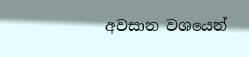අවසාන වශයෙන්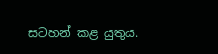සටහන් කළ යුතුය.